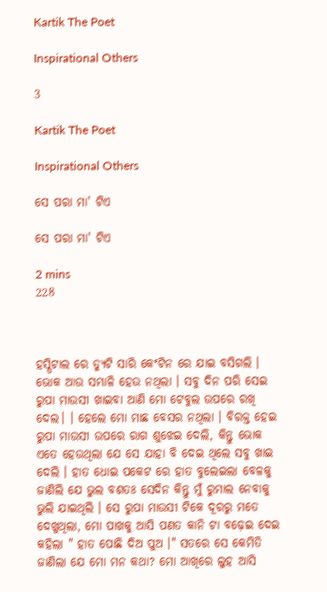Kartik The Poet

Inspirational Others

3

Kartik The Poet

Inspirational Others

ସେ ପରା ମା' ଟିଏ

ସେ ପରା ମା' ଟିଏ

2 mins
228



ହସ୍ପିଟାଲ ରେ ଡ୍ୟୁଟି ସାରି କେଂଟିନ ରେ ଯାଇ ବସିଗଲି । ଭୋକ ଆଉ ସମ୍ଭାଳି ହେଉ ନଥିଲା । ସବୁ ଦିନ ପରି ସେଇ ରୁପା ମାଉସୀ ଖାଇବା ଆଣି ମୋ ଟେବୁଲ ଉପରେ ରଖି ଦେଲ। । ହେଲେ ମୋ ମାଛ ବେସର ନଥିଲା । ବିରକ୍ତ ହେଇ ରୁପା ମାଉସୀ ଉପରେ ରାଗ ଶୁଝେଇ ଦେଲି, କିନ୍ତୁ ଭୋକ ଏତେ ହେଉଥିଲା ଯେ ସେ ଯାହା ବି ଦେଇ ଥିଲେ ସବୁ ଖାଇ ଦେଲି । ହାତ ଧୋଇ ପକେଟ ରେ ହାତ ବୁଲେଇଲା ବେଳକୁ ଜାଣିଲି ଯେ ଭୁଲ ବଶତଃ ସେଦିନ କିନ୍ତୁ ମୁଁ ରୁମାଲ ନେବାକୁ ଭୁଲି ଯାଇଥିଲି । ସେ ରୁପା ମାଉସୀ ଟିକେ ଦୂରରୁ ମତେ ଦେଖୁଥିଲା, ମୋ ପାଖକୁ ଆସି ପଣତ କାନି ଟା ବଢ଼େଇ ଦେଇ କହିଲା " ହାତ ପୋଛି ଦିଅ ପୁଅ ।" ସତରେ ସେ କେମିତି ଜାଣିଲା ଯେ ମୋ ମନ କଥା? ମୋ ଆଖିରେ ଲୁହ ଆସି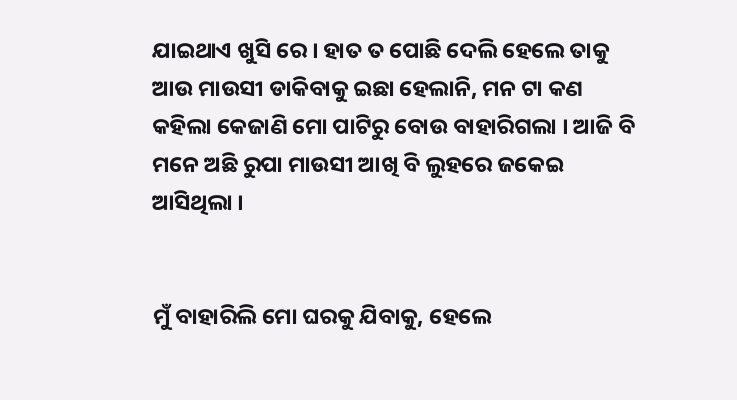ଯାଇଥାଏ ଖୁସି ରେ । ହାତ ତ ପୋଛି ଦେଲି ହେଲେ ତାକୁ ଆଉ ମାଉସୀ ଡାକିବାକୁ ଇଛା ହେଲାନି, ମନ ଟା କଣ କହିଲା କେଜାଣି ମୋ ପାଟିରୁ ବୋଉ ବାହାରିଗଲା । ଆଜି ବି ମନେ ଅଛି ରୁପା ମାଉସୀ ଆଖି ବି ଲୁହରେ ଜକେଇ ଆସିଥିଲା ।


ମୁଁ ବାହାରିଲି ମୋ ଘରକୁ ଯିବାକୁ, ହେଲେ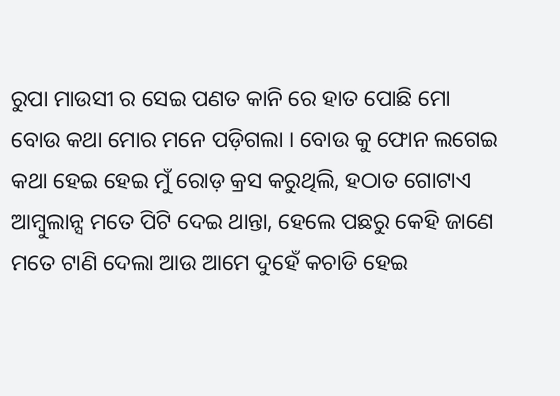ରୁପା ମାଉସୀ ର ସେଇ ପଣତ କାନି ରେ ହାତ ପୋଛି ମୋ ବୋଉ କଥା ମୋର ମନେ ପଡ଼ିଗଲା । ବୋଉ କୁ ଫୋନ ଲଗେଇ କଥା ହେଇ ହେଇ ମୁଁ ରୋଡ଼ କ୍ରସ କରୁଥିଲି, ହଠାତ ଗୋଟାଏ ଆମ୍ବୁଲାନ୍ସ ମତେ ପିଟି ଦେଇ ଥାନ୍ତା, ହେଲେ ପଛରୁ କେହି ଜାଣେ ମତେ ଟାଣି ଦେଲା ଆଉ ଆମେ ଦୁହେଁ କଚାଡି ହେଇ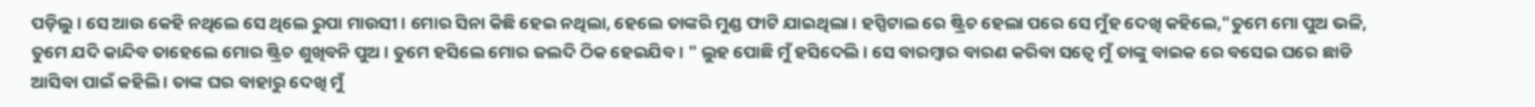ପଡ଼ିଲୁ । ସେ ଆଉ କେହି ନଥିଲେ ସେ ଥିଲେ ରୁପା ମାଉସୀ । ମୋର ସିନା କିଛି ହେଇ ନଥିଲା, ହେଲେ ତାଙ୍କରି ମୁଣ୍ଡ ଫାଟି ଯାଇଥିଲା । ହସ୍ପିଟାଲ ରେ ଷ୍ଟ୍ରିଚ ହେଲା ପରେ ସେ ମୁଁହ ଦେଖି କହିଲେ,"ତୁମେ ମୋ ପୁଅ ଭଳି, ତୁମେ ଯଦି କାନ୍ଦିବ ତାହେଲେ ମୋର ଷ୍ଟ୍ରିଚ ଶୁଖିବନି ପୁଅ । ତୁମେ ହସିଲେ ମୋର ଜଲଦି ଠିକ ହେଇଯିବ । " ଲୁହ ପୋଛି ମୁଁ ହସିଦେଲି । ସେ ବାରମ୍ବାର ବାରଣ କରିବା ସତ୍ୱେ ମୁଁ ତାଙ୍କୁ ବାଇକ ରେ ବସେଇ ଘରେ ଛାଡି ଆସିବା ପାଇଁ କହିଲି । ତାଙ୍କ ଘର ବାହାରୁ ଦେଖି ମୁଁ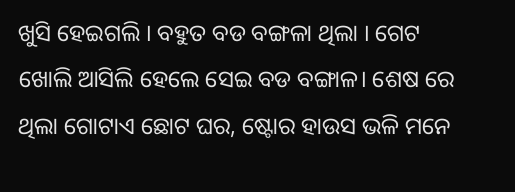ଖୁସି ହେଇଗଲି । ବହୁତ ବଡ ବଙ୍ଗଳା ଥିଲା । ଗେଟ ଖୋଲି ଆସିଲି ହେଲେ ସେଇ ବଡ ବଙ୍ଗାଳ। ଶେଷ ରେ ଥିଲା ଗୋଟାଏ ଛୋଟ ଘର, ଷ୍ଟୋର ହାଉସ ଭଳି ମନେ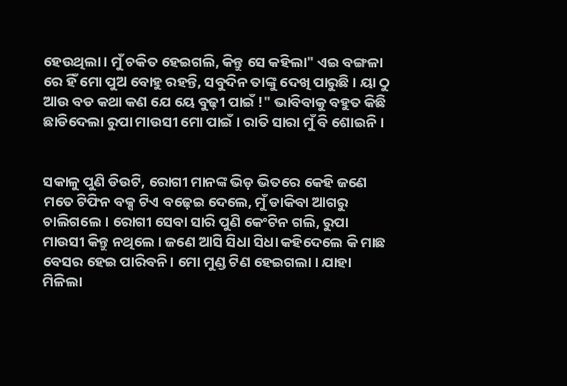ହେଉଥିଲା । ମୁଁ ଚକିତ ହେଇଗଲି, କିନ୍ତୁ ସେ କହିଲା" ଏଇ ବଙ୍ଗଳା ରେ ହିଁ ମୋ ପୁଅ ବୋହୁ ରହନ୍ତି, ସବୁଦିନ ତାଙ୍କୁ ଦେଖି ପାରୁଛି । ୟା ଠୁ ଆଉ ବଡ କଥା କଣ ଯେ ୟେ ବୁଢ଼ୀ ପାଇଁ !" ଭାବିବାକୁ ବହୁତ କିଛି ଛାଡିଦେଲା ରୁପା ମାଉସୀ ମୋ ପାଇଁ । ରାତି ସାରା ମୁଁ ବି ଶୋଇନି ।


ସକାଳୁ ପୁଣି ଡିଉଟି, ରୋଗୀ ମାନଙ୍କ ଭିଡ଼ ଭିତରେ କେହି ଜଣେ ମତେ ଟିଫିନ ବକ୍ସ ଟିଏ ବଢ଼େଇ ଦେଲେ, ମୁଁ ଡାକିବା ଆଗରୁ ଚାଲିଗଲେ । ରୋଗୀ ସେବା ସାରି ପୁଣି କେଂଟିନ ଗଲି, ରୁପା ମାଉସୀ କିନ୍ତୁ ନଥିଲେ । ଜଣେ ଆସି ସିଧା ସିଧା କହିଦେଲେ କି ମାଛ ବେସର ହେଇ ପାରିବନି । ମୋ ମୁଣ୍ଡ ଟିଣ ହେଇଗଲା । ଯାହା ମିଳିଲା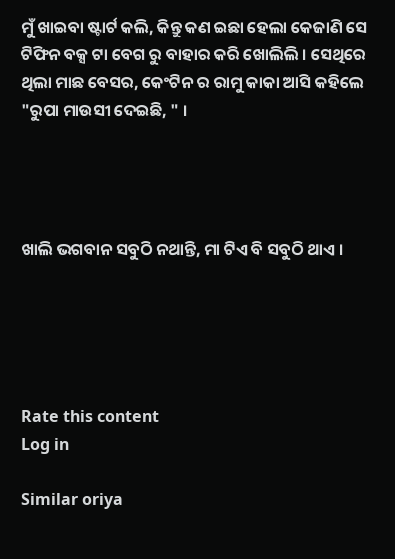ମୁଁ ଖାଇବା ଷ୍ଟାର୍ଟ କଲି, କିନ୍ତୁ କଣ ଇଛା ହେଲା କେଜାଣି ସେ ଟିଫିନ ବକ୍ସ ଟା ବେଗ ରୁ ବାହାର କରି ଖୋଲିଲି । ସେଥିରେ ଥିଲା ମାଛ ବେସର, କେଂଟିନ ର ରାମୁ କାକା ଆସି କହିଲେ "ରୁପା ମାଉସୀ ଦେଇଛି, " ।




ଖାଲି ଭଗବାନ ସବୁଠି ନଥାନ୍ତି, ମା ଟିଏ ବି ସବୁଠି ଥାଏ ।





Rate this content
Log in

Similar oriya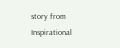story from Inspirational